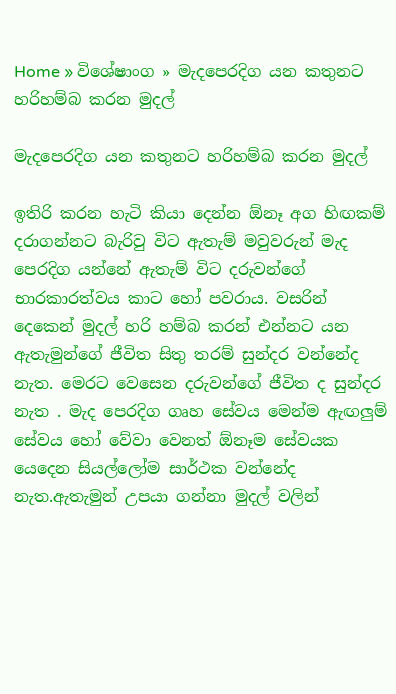Home » විශේෂාංග » මැදපෙරදිග යන කතුනට හරිහම්බ කරන මුදල්

මැදපෙරදිග යන කතුනට හරිහම්බ කරන මුදල්

ඉතිරි කරන හැටි කියා දෙන්න ඕනෑ අග හිඟකම් දරාගන්නට බැරිවු විට ඇතැම් මවුවරුන් මැද පෙරදිග යන්නේ ඇතැම් විට දරුවන්ගේ භාරකාරත්වය කාට හෝ පවරාය. වසරින් දෙකෙන් මුදල් හරි හම්බ කරන් එන්නට යන ඇතැමුන්ගේ ජීවිත සිතු තරම් සුන්දර වන්නේද නැත. මෙරට වෙසෙන දරුවන්ගේ ජීවිත ද සුන්දර නැත . මැද පෙරදිග ගෘහ සේවය මෙන්ම ඇඟලුම් සේව‍ය හෝ වේවා වෙනත් ඕනෑම සේවයක යෙදෙන සියල්ලෝම සාර්ථක වන්නේද නැත.ඇතැමුන් උපයා ගන්නා මුදල් වලින්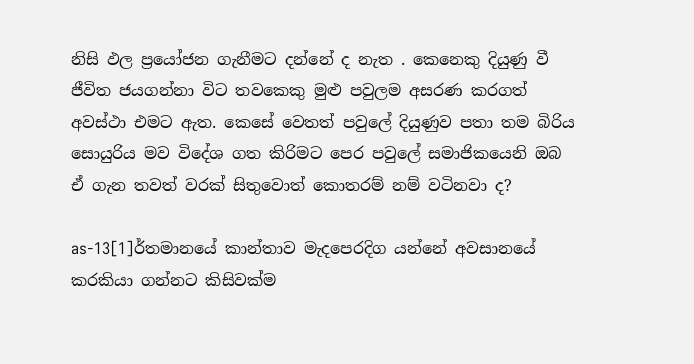නිසි ඵල ප්‍රයෝජන ගැනීමට දන්නේ ද නැත . කෙනෙකු දියුණු වී ජීවිත ජයගන්නා විට තවකෙකු මුළු පවුලම අසරණ කරගත් අවස්ථා එමට ඇත. කෙසේ වෙතත් පවුලේ දියුණුව පතා තම බිරිය සොයුරිය මව විදේශ ගත කිරිමට පෙර පවුලේ සමාජිකයෙනි ඔබ ඒ ගැන තවත් වරක් සිතුවොත් කොතරම් නම් වටිනවා ද?

as-13[1]ර්තමානයේ කාන්තාව මැදපෙරදිග යන්නේ අවසානයේ කරකියා ගන්නට කිසිවක්ම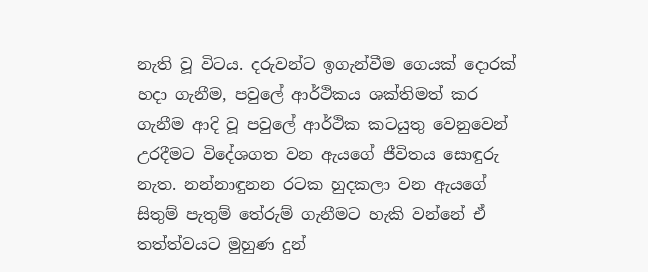නැති වූ විටය. දරුවන්ට ඉගැන්වීම ගෙයක් දොරක් හදා ගැනීම, පවුලේ ආර්ථිකය ශක්තිමත් කර ගැනීම ආදි වූ පවුලේ ආර්ථික කටයුතු වෙනුවෙන් උරදීමට විදේශගත වන ඇයගේ ජීවිතය සොඳුරු නැත. නන්නාඳුනන රටක හුදකලා වන ඇයගේ සිතුම් පැතුම් තේරුම් ගැනීමට හැකි වන්නේ ඒ තත්ත්වයට මුහුණ දුන්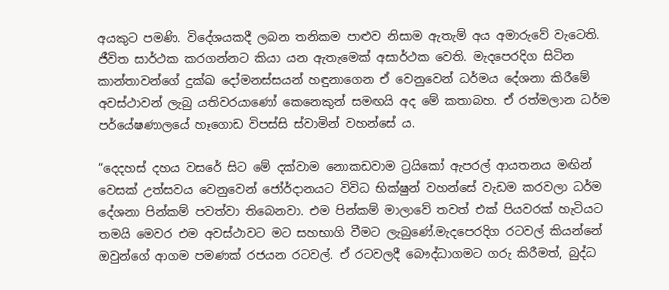අයකුට පමණි. විදේශයකදී ලබන තනිකම පාළුව නිසාම ඇතැම් අය අමාරුවේ වැටෙති. ජීවිත සාර්ථක කරගන්නට කියා යන ඇතැමෙක් අසාර්ථක වෙති. මැදපෙරදිග සිටින කාන්තාවන්ගේ දුක්ඛ දෝමනස්සයන් හඳුනාගෙන ඒ වෙනුවෙන් ධර්මය දේශනා කිරීමේ අවස්ථාවන් ලැබු යතිවරයාණෝ කෙනෙකුන් සමඟයි අද මේ කතාබහ. ඒ රත්මලාන ධර්ම පර්යේෂණාලයේ හෑගොඩ විපස්සි ස්වාමින් වහන්සේ ය.

“දෙදහස් දහය වසරේ සිට මේ දක්වාම නොකඩවාම ට්‍රයිකෝ ඇපරල් ආයතනය මඟින් වෙසක් උත්සවය වෙනුවෙන් ජෝර්දානයට විවිධ භික්ෂුන් වහන්සේ වැඩම කරවලා ධර්ම දේශනා පින්කම් පවත්වා තිබෙනවා. එම පින්කම් මාලාවේ තවත් එක් පියවරක් හැටියට තමයි මෙවර එම අවස්ථාවට මට සහභාගි වීමට ලැබුණේ.මැදපෙරදිග රටවල් කියන්නේ ඔවුන්ගේ ආගම පමණක් රජයන රටවල්. ඒ රටවලදී බෞද්ධාගමට ගරු කිරීමත්, බුද්ධ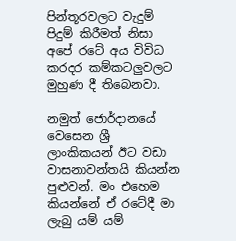පින්තූරවලට වැදුම් පිදුම් කිරීමත් නිසා අපේ රටේ අය විවිධ කරදර කම්කටලුවලට මුහුණ දී තිබෙනවා.

නමුත් ජොර්දානයේ වෙසෙන ශ්‍රී ලාංකිකයන් ඊට වඩා වාසනාවන්තයි කියන්න පුළුවන්. මං එහෙම කියන්නේ ඒ රටේදී මා ලැබු යම් යම්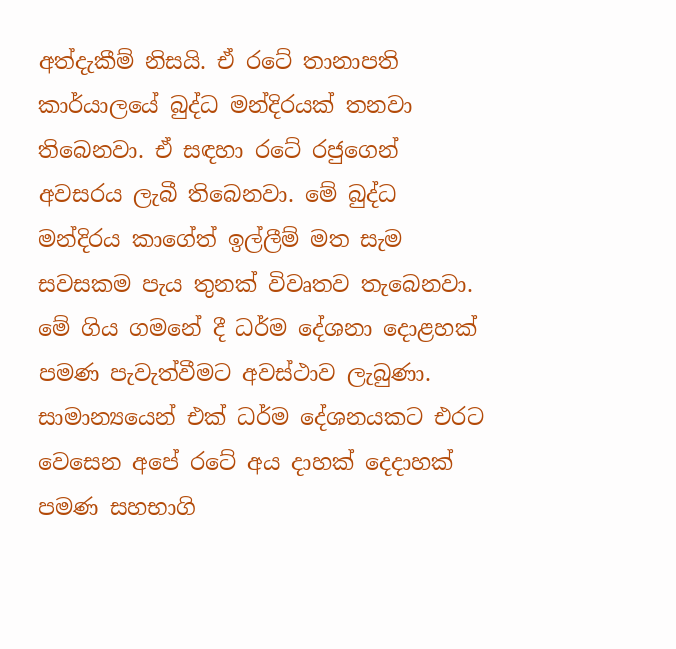අත්දැකීම් නිසයි. ඒ රටේ තානාපති කාර්යාලයේ බුද්ධ මන්දිරයක් තනවා තිබෙනවා. ඒ සඳහා රටේ රජුගෙන් අවසරය ලැබී තිබෙනවා. මේ බුද්ධ මන්දිරය කාගේත් ඉල්ලීම් මත සැම සවසකම පැය තුනක් විවෘතව තැබෙනවා. මේ ගිය ගමනේ දී ධර්ම දේශනා දොළහක් පමණ පැවැත්වීමට අවස්ථාව ලැබුණා. සාමාන්‍යයෙන් එක් ධර්ම දේශනයකට එරට වෙසෙන අපේ රටේ අය දාහක් දෙදාහක් පමණ සහභාගි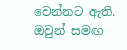වෙන්නට ඇති. ඔවුන් සමඟ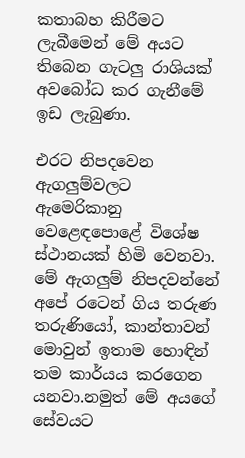කතාබහ කිරීමට ලැබීමෙන් මේ අයට තිබෙන ගැටලු රාශියක් අවබෝධ කර ගැනීමේ ඉඩ ලැබුණා.

එරට නිපදවෙන ඇගලුම්වලට ඇමෙරිකානු වෙළෙඳපොළේ විශේෂ ස්ථානයක් හිමි වෙනවා. මේ ඇගලුම් නිපදවන්නේ අපේ රටෙන් ගිය තරුණ තරුණියෝ, කාන්තාවන් මොවුන් ඉතාම හොඳින් තම කාර්යය කරගෙන යනවා.නමුත් මේ අයගේ සේවයට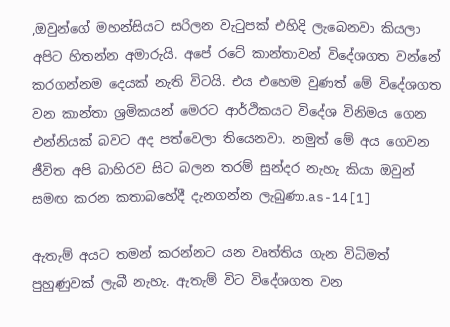,ඔවුන්ගේ මහන්සියට සරිලන වැටුපක් එහිදි ලැබෙනවා කියලා අපිට හිතන්න අමාරුයි. අපේ රටේ කාන්තාවන් විදේශගත වන්නේ කරගන්නම දෙයක් නැති විටයි. එය එහෙම වුණත් මේ විදේශගත වන කාන්තා ශ්‍රමිකයන් මෙරට ආර්ථිකයට විදේශ විනිමය ගෙන එන්නියක් බවට අද පත්වෙලා තියෙනවා. නමුත් මේ අය ගෙවන ජීවිත අපි බාහිරව සිට බලන තරම් සුන්දර නැහැ කියා ඔවුන් සමඟ කරන කතාබහේදී දැනගන්න ලැබුණා.as-14[1]

ඇතැම් අයට තමන් කරන්නට යන වෘත්තිය ගැන විධිමත් පුහුණුවක් ලැබී නැහැ. ඇතැම් විට විදේශගත වන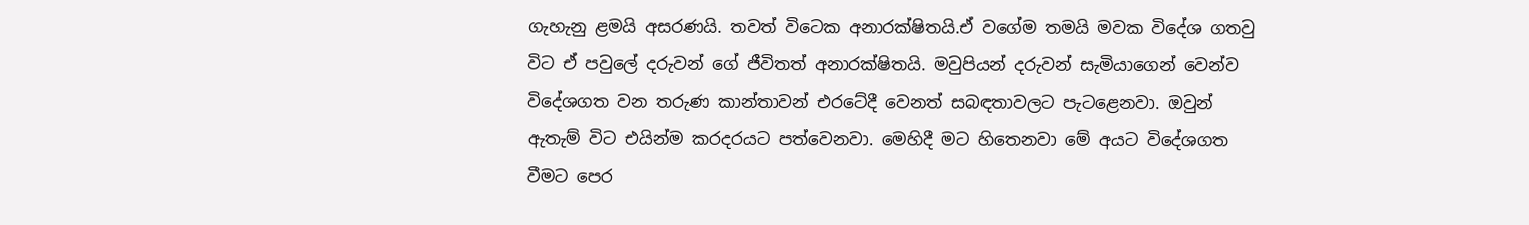ගැහැනු ළමයි අසරණයි. තවත් විටෙක අනාරක්ෂිතයි.ඒ ව‍ගේම තමයි මවක විදේශ ගතවු විට ඒ පවුලේ දරුවන් ගේ ජීවිතත් අනාරක්ෂිතයි. මවුපියන් දරුවන් සැමියාගෙන් වෙන්ව විදේශගත වන තරුණ කාන්තාවන් එරටේදී වෙනත් සබඳතාවලට පැටළෙනවා. ඔවුන් ඇතැම් විට එයින්ම කරදරයට පත්වෙනවා. මෙහිදී මට හිතෙනවා මේ අයට විදේශගත වීමට පෙර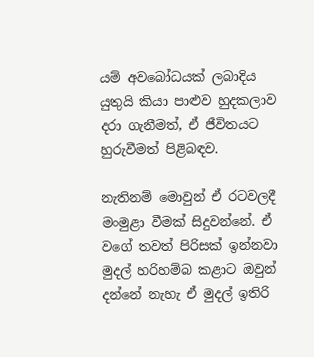යම් අවබෝධයක් ලබාදිය යුතුයි කියා පාළුව හුදකලාව දරා ගැනීමත්, ඒ ජීවිතයට හුරුවීමත් පිළිබඳව.

නැතිනම් මොවුන් ඒ රටවලදී මංමුළා වීමක් සිදුවන්නේ. ඒ වගේ තවත් පිරිසක් ඉන්නවා මුදල් හරිහම්බ කළාට ඔවුන් දන්නේ නැහැ ඒ මුදල් ඉතිරි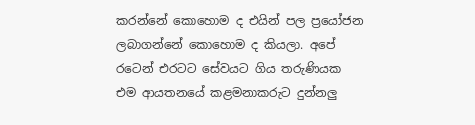කරන්නේ කොහොම ද එයින් පල ප්‍රයෝජන ලබාගන්නේ කොහොම ද කියලා. අපේ රටෙන් එරටට සේවයට ගිය තරුණියක එම ආයතනයේ කළමනාකරුට දුන්නලු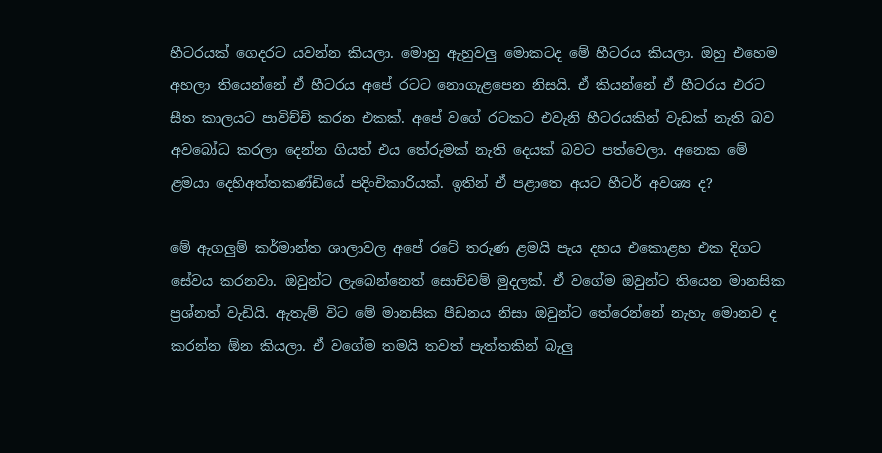හීටරයක් ගෙදරට යවන්න කියලා. මොහු ඇහුවලු මොකටද මේ හීටරය කියලා. ඔහු එහෙම අහලා තියෙන්නේ ඒ හීටරය අපේ රටට නොගැළපෙන නිසයි. ඒ කියන්නේ ඒ හීටරය එරට සීත කාලයට පාවිච්චි කරන එකක්. අපේ වගේ රටකට එවැනි හීටරයකින් වැඩක් නැති බව අවබෝධ කරලා දෙන්න ගියත් එය තේරුමක් නැති දෙයක් බවට පත්වෙලා. අනෙක මේ ළමයා දෙහිඅත්තකණ්ඩියේ පදිංචිකාරියක්. ඉතින් ඒ පළාතෙ අයට හීටර් අවශ්‍ය ද?

මේ ඇගලුම් කර්මාන්ත ශාලාවල අපේ රටේ තරුණ ළමයි පැය දහය එකොළහ එක දිගට සේවය කරනවා. ඔවුන්ට ලැබෙන්නෙත් සොච්චම් මුදලක්. ඒ වගේම ඔවුන්ට තියෙන මානසික ප්‍රශ්නත් වැඩියි. ඇතැම් විට මේ මානසික පීඩනය නිසා ඔවුන්ට තේරෙන්නේ නැහැ මොනව ද කරන්න ඕන කියලා. ඒ වගේම තමයි තවත් පැත්තකින් බැලු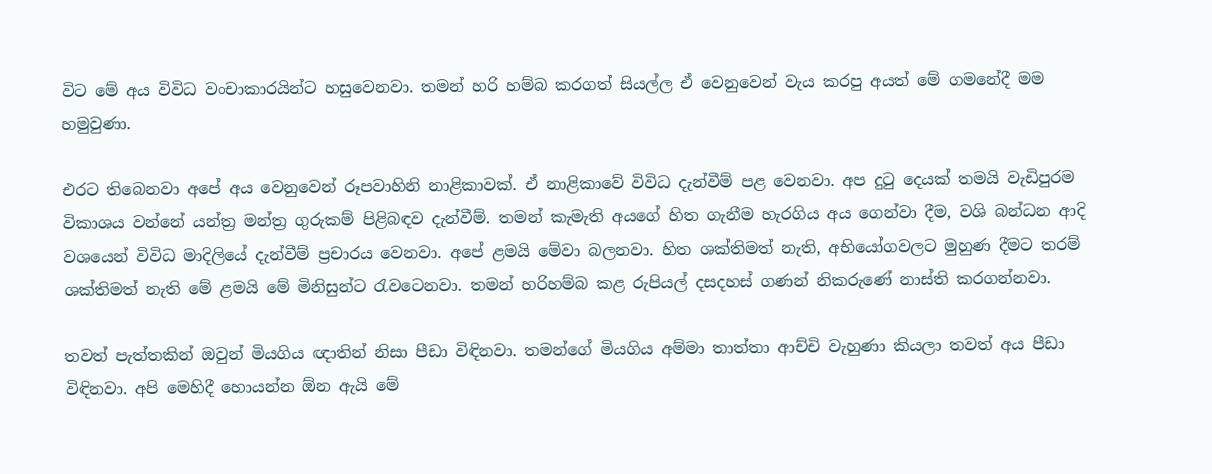විට මේ අය විවිධ වංචාකාරයින්ට හසුවෙනවා. තමන් හරි හම්බ කරගත් සියල්ල ඒ වෙනුවෙන් වැය කරපු අයත් මේ ගමනේදී මම හමුවුණා.

එරට තිබෙනවා අපේ අය වෙනුවෙන් රූපවාහිනි නාළිකාවක්. ඒ නාළිකාවේ විවිධ දැන්වීම් පළ වෙනවා. අප දුටු දෙයක් තමයි වැඩිපුරම විකාශය වන්නේ යන්ත්‍ර මන්ත්‍ර ගුරුකම් පිළිබඳව දැන්වීම්. තමන් කැමැති අයගේ හිත ගැනීම හැරගිය අය ගෙන්වා දීම, වශි බන්ධන ආදි වශයෙන් විවිධ මාදිලියේ දැන්වීම් ප්‍රචාරය වෙනවා. අපේ ළමයි මේවා බලනවා. හිත ශක්තිමත් නැති, අභියෝගවලට මුහුණ දීමට තරම් ශක්තිමත් නැති මේ ළමයි මේ මිනිසුන්ට රැවටෙනවා. තමන් හරිහම්බ කළ රුපියල් දසදහස් ගණන් නිකරුණේ නාස්ති කරගන්නවා.

තවත් පැත්තකින් ඔවුන් මියගිය ඥාතින් නිසා පීඩා විඳිනවා. තමන්ගේ මියගිය අම්මා තාත්තා ආච්චි වැහුණා කියලා තවත් අය පීඩා විඳිනවා. අපි මෙහිදී හොයන්න ඕන ඇයි මේ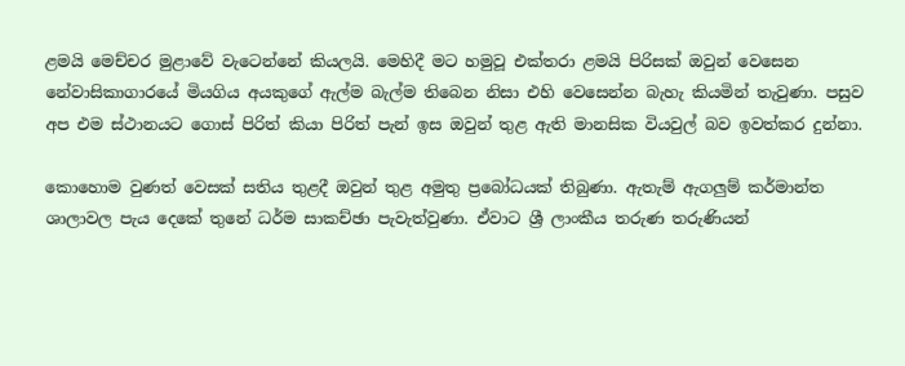ළමයි මෙච්චර මුළාවේ වැටෙන්නේ කියලයි. මෙහිදී මට හමුවූ එක්තරා ළමයි පිරිසක් ඔවුන් වෙසෙන නේවාසිකාගාරයේ මියගිය අයකුගේ ඇල්ම බැල්ම තිබෙන නිසා එහි වෙසෙන්න බැහැ කියමින් තැවුණා. පසුව අප එම ස්ථානයට ගොස් පිරිත් කියා පිරිත් පැන් ඉස ඔවුන් තුළ ඇති මානසික වියවුල් බව ඉවත්කර දුන්නා.

කොහොම වුණත් වෙසක් සතිය තුළදී ඔවුන් තුළ අමුතු ප්‍රබෝධයක් තිබුණා. ඇතැම් ඇගලුම් කර්මාන්ත ශාලාවල පැය දෙකේ තුනේ ධර්ම සාකච්ඡා පැවැත්වු‍ණා. ඒවාට ශ්‍රී ලාංකීය තරුණ තරුණියන්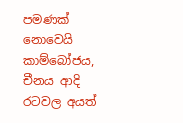පමණක් නොවෙයි කාම්බෝජය, චීනය ආදි රටවල අයත්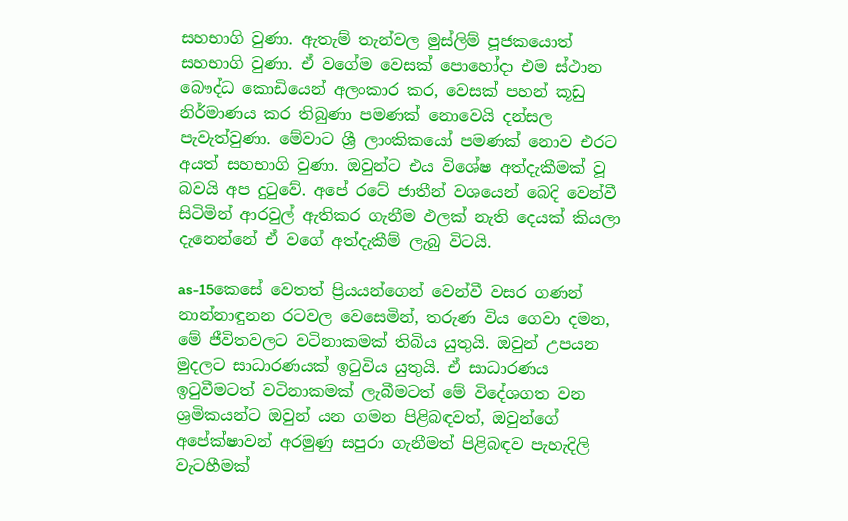සහභාගි වුණා. ඇතැම් තැන්වල මුස්ලිම් පූජකයොත් සහභාගි වුණා. ඒ වගේම වෙසක් පොහෝදා එම ස්ථාන බෞද්ධ කොඩියෙන් අලංකාර කර, වෙසක් පහන් කූඩු නිර්මාණය කර තිබුණා පමණක් නොවෙයි දන්සල පැවැත්වුණා. මේවාට ශ්‍රී ලාංකිකයෝ පමණක් නොව එරට අයත් සහභාගි වුණා. ඔවුන්ට එය විශේෂ අත්දැකීමක් වූ බවයි අප දුටුවේ. අපේ රටේ ජාතීන් වශයෙන් බෙදි වෙන්වී සිටිමින් ආරවුල් ඇතිකර ගැනීම ඵලක් නැති දෙයක් කියලා දැනෙන්නේ ඒ වගේ අත්දැකීම් ලැබු විටයි.

as-15කෙසේ වෙතත් ප්‍රියයන්ගෙන් වෙන්වී වසර ගණන් නාන්නාඳුනන රටවල වෙසෙමින්, තරුණ විය ගෙවා දමන, මේ ජීවිතවලට වටිනාකමක් තිබිය යුතුයි. ඔවුන් උපයන මුදලට සාධාරණයක් ඉටුවිය යුතුයි. ඒ සාධාරණය ඉටුවීමටත් වටිනාකමක් ලැබීමටත් මේ විදේශගත වන ශ්‍රමිකයන්ට ඔවුන් යන ගමන පිළිබඳවත්, ඔවුන්ගේ අපේක්ෂාවන් අරමුණු සපුරා ගැනීමත් පිළිබඳව පැහැදිලි වැටහීමක්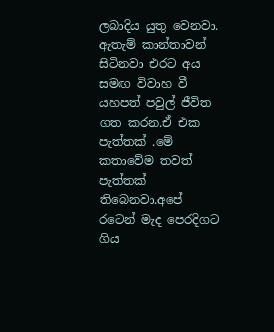ලබාදිය යුතු වෙනවා. ඇතැම් කාන්තාවන් සිටිනවා එරට අය සමඟ විවාහ වී යහපත් පවුල් ජීවිත ගත කරන.ඒ එක පැත්තක් .මේ කතාවේම තවත් පැත්තක් තිබෙනවා.අපේ රටෙන් මැද පෙරදිගට ගිය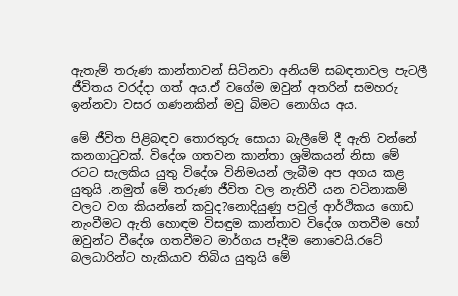ඇතැම් තරුණ කාන්තාවන් සිටිනවා අනියම් සබඳතාවල පැටලී ජීවිතය වරද්දා ගත් අය.ඒ වගේම ඔවුන් අතරින් සමහරු ඉන්නවා වසර ගණනකින් මවු බිමට නොගිය අය.

මේ ජීවිත පිළිබඳව තොරතුරු සොයා බැලීමේ දී ඇති වන්නේ කනගාටුවක්. විදේශ ගතවන කාන්තා ශ්‍රමිකයන් නිසා මේ රටට සැලකිය යුතු විදේශ විනිමයන් ලැබීම අප අගය කළ යුතුයි .නමුත් මේ තරුණ ජීවිත වල නැතිවී යන වටිනාකම් වලට වග කියන්නේ කවුද?නොදියුණු පවුල් ආර්ථිකය ගොඩ නැංවීමට ඇති හොඳම විසඳුම කාන්තාව විදේශ ගතවීම හෝ ඔවුන්ට වීදේශ ගතවීමට මාර්ගය පෑදීම නොවෙයි.රටේ බලධාරින්ට හැකියාව තිබිය යුතුයි මේ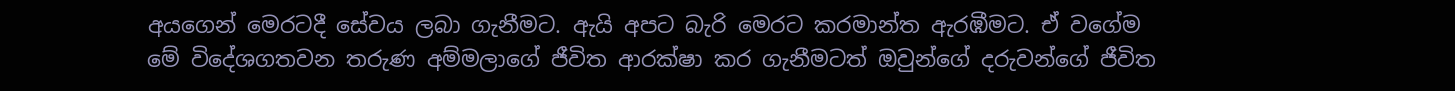අයගෙන් මෙරටදී සේව‍ය ලබා ගැනීමට. ඇයි අපට බැරි මෙරට කරමාන්ත ඇරඹීමට. ඒ වගේම මේ විදේශගතවන තරුණ අම්මලාගේ ජීවිත ආරක්ෂා කර ගැනීමටත් ඔවුන්ගේ දරුවන්ගේ ජීවිත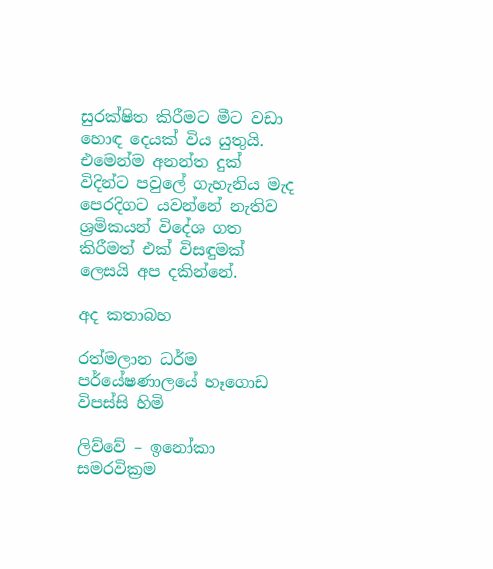සුරක්ෂිත කිරීමට මීට වඩා හොඳ දෙයක් විය යුතුයි. එමෙන්ම අනන්ත දුක් විදින්ට පවුලේ ගැහැනිය මැද පෙරදිගට යවන්නේ නැතිව ශ්‍රමිකයන් විදේශ ගත කිරීමත් එක් විසඳුමක් ලෙසයි අප දකින්නේ.

අද කතාබහ

රත්මලාන ධර්ම පර්යේෂණාලයේ හෑගොඩ විපස්සි හිමි

ලිව්වේ – ඉනෝකා සමරවික්‍රම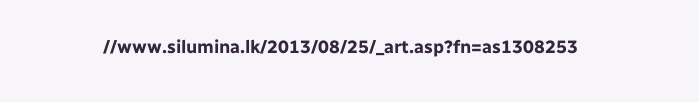//www.silumina.lk/2013/08/25/_art.asp?fn=as1308253